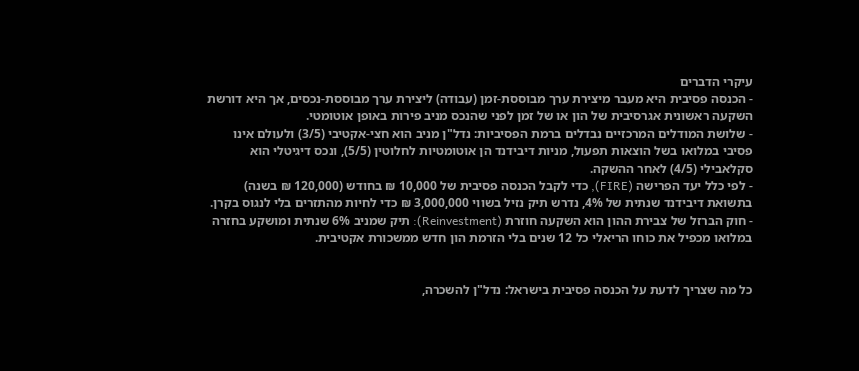עיקרי הדברים
- הכנסה פסיבית היא מעבר מיצירת ערך מבוססת-זמן (עבודה) ליצירת ערך מבוססת-נכסים, אך היא דורשת השקעה ראשונית אגרסיבית של הון או של זמן לפני שהנכס מניב פירות באופן אוטומטי.
- שלושת המודלים המרכזיים נבדלים ברמת הפסיביות: נדל"ן מניב הוא חצי-אקטיבי (3/5) ולעולם אינו פסיבי במלואו בשל הוצאות תפעול, מניות דיבידנד הן אוטומטיות לחלוטין (5/5), ונכס דיגיטלי הוא סקלאבילי (4/5) לאחר ההשקה.
- לפי כלל יעד הפרישה (FIRE), כדי לקבל הכנסה פסיבית של 10,000 ₪ בחודש (120,000 ₪ בשנה) בתשואת דיבידנד שנתית של 4%, נדרש תיק נזיל בשווי 3,000,000 ₪ כדי לחיות מהתזרים בלי לנגוס בקרן.
- חוק הברזל של צבירת ההון הוא השקעה חוזרת (Reinvestment): תיק שמניב 6% שנתית ומושקע בחזרה במלואו מכפיל את כוחו הריאלי כל 12 שנים בלי הזרמת הון חדש ממשכורת אקטיבית.


כל מה שצריך לדעת על הכנסה פסיבית בישראל: נדל"ן להשכרה,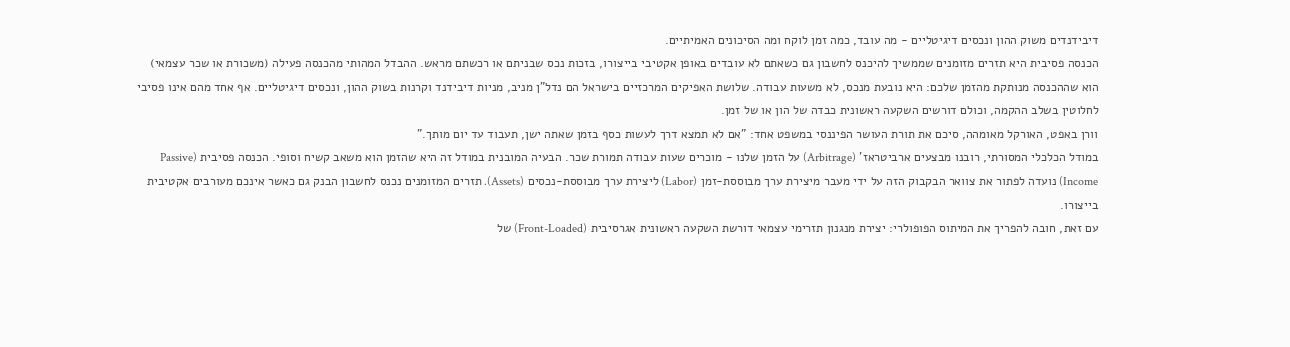דיבידנדים משוק ההון ונכסים דיגיטליים - מה עובד, כמה זמן לוקח ומה הסיכונים האמיתיים.
הכנסה פסיבית היא תזרים מזומנים שממשיך להיכנס לחשבון גם כשאתם לא עובדים באופן אקטיבי בייצורו, בזכות נכס שבניתם או רכשתם מראש. ההבדל המהותי מהכנסה פעילה (משכורת או שכר עצמאי) הוא שההכנסה מנותקת מהזמן שלכם: היא נובעת מנכס, לא משעות עבודה. שלושת האפיקים המרכזיים בישראל הם נדל"ן מניב, מניות דיבידנד וקרנות בשוק ההון, ונכסים דיגיטליים. אף אחד מהם אינו פסיבי לחלוטין בשלב ההקמה, וכולם דורשים השקעה ראשונית כבדה של הון או של זמן.
וורן באפט, האורקל מאומהה, סיכם את תורת העושר הפיננסי במשפט אחד: "אם לא תמצא דרך לעשות כסף בזמן שאתה ישן, תעבוד עד יום מותך."
במודל הכלכלי המסורתי, רובנו מבצעים ארביטראז' (Arbitrage) על הזמן שלנו - מוכרים שעות עבודה תמורת שכר. הבעיה המובנית במודל זה היא שהזמן הוא משאב קשיח וסופי. הכנסה פסיבית (Passive Income) נועדה לפתור את צוואר הבקבוק הזה על ידי מעבר מיצירת ערך מבוססת-זמן (Labor) ליצירת ערך מבוססת-נכסים (Assets). תזרים המזומנים נכנס לחשבון הבנק גם כאשר אינכם מעורבים אקטיבית בייצורו.
עם זאת, חובה להפריך את המיתוס הפופולרי: יצירת מנגנון תזרימי עצמאי דורשת השקעה ראשונית אגרסיבית (Front-Loaded) של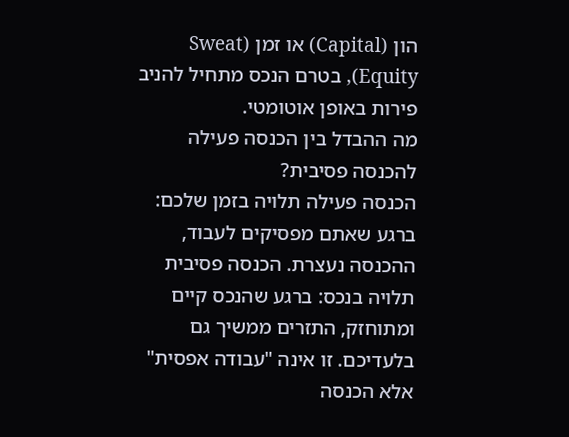הון (Capital) או זמן (Sweat Equity), בטרם הנכס מתחיל להניב פירות באופן אוטומטי.
מה ההבדל בין הכנסה פעילה להכנסה פסיבית?
הכנסה פעילה תלויה בזמן שלכם: ברגע שאתם מפסיקים לעבוד, ההכנסה נעצרת. הכנסה פסיבית תלויה בנכס: ברגע שהנכס קיים ומתוחזק, התזרים ממשיך גם בלעדיכם. זו אינה "עבודה אפסית" אלא הכנסה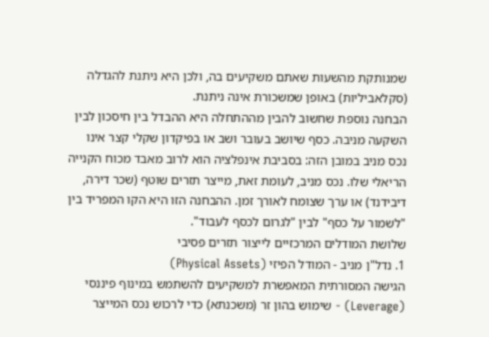שמנותקת מהשעות שאתם משקיעים בה, ולכן היא ניתנת להגדלה (סקלאביליות) באופן שמשכורת אינה ניתנת.
הבחנה נוספת שחשוב להבין מההתחלה היא ההבדל בין חיסכון לבין השקעה מניבה. כסף שיושב בעובר ושב או בפיקדון שקלי קצר אינו נכס מניב במובן הזה: בסביבת אינפלציה הוא לרוב מאבד מכוח הקנייה הריאלי שלו. נכס מניב, לעומת זאת, מייצר תזרים שוטף (שכר דירה, דיבידנד) או ערך שצומח לאורך זמן. ההבחנה הזו היא הקו המפריד בין "לשמור על כסף" לבין "לגרום לכסף לעבוד".
שלושת המודלים המרכזיים לייצור תזרים פסיבי
1. נדל"ן מניב - המודל הפיזי (Physical Assets)
הגישה המסורתית המאפשרת למשקיעים להשתמש במינוף פיננסי (Leverage) - שימוש בהון זר (משכנתא) כדי לרכוש נכס המייצר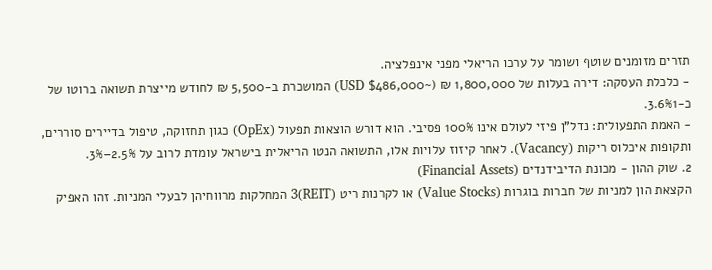תזרים מזומנים שוטף ושומר על ערכו הריאלי מפני אינפלציה.
- כלכלת העסקה: דירה בעלות של 1,800,000 ₪ (~$486,000 USD) המושכרת ב-5,500 ₪ לחודש מייצרת תשואה ברוטו של כ-3.6%1.
- האמת התפעולית: נדל"ן פיזי לעולם אינו 100% פסיבי. הוא דורש הוצאות תפעול (OpEx) כגון תחזוקה, טיפול בדיירים סוררים, ותקופות איכלוס ריקות (Vacancy). לאחר קיזוז עלויות אלו, התשואה הנטו הריאלית בישראל עומדת לרוב על 2.5%–3%.
2. שוק ההון - מכונת הדיבידנדים (Financial Assets)
הקצאת הון למניות של חברות בוגרות (Value Stocks) או לקרנות ריט (REIT)3 המחלקות מרווחיהן לבעלי המניות. זהו האפיק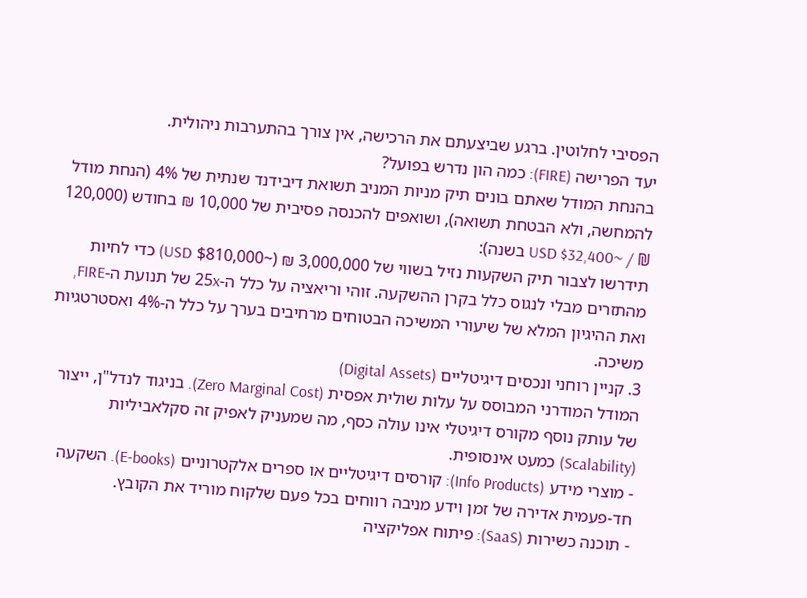הפסיבי לחלוטין. ברגע שביצעתם את הרכישה, אין צורך בהתערבות ניהולית.
יעד הפרישה (FIRE): כמה הון נדרש בפועל?
בהנחת המודל שאתם בונים תיק מניות המניב תשואת דיבידנד שנתית של 4% (הנחת מודל להמחשה, ולא הבטחת תשואה), ושואפים להכנסה פסיבית של 10,000 ₪ בחודש (120,000 ₪ / ~$32,400 USD בשנה):
תידרשו לצבור תיק השקעות נזיל בשווי של 3,000,000 ₪ (~$810,000 USD) כדי לחיות מהתזרים מבלי לנגוס כלל בקרן ההשקעה. זוהי וריאציה על כלל ה-25x של תנועת ה-FIRE, ואת ההיגיון המלא של שיעורי המשיכה הבטוחים מרחיבים בערך על כלל ה-4% ואסטרטגיות משיכה.
3. קניין רוחני ונכסים דיגיטליים (Digital Assets)
המודל המודרני המבוסס על עלות שולית אפסית (Zero Marginal Cost). בניגוד לנדל"ן, ייצור של עותק נוסף מקורס דיגיטלי אינו עולה כסף, מה שמעניק לאפיק זה סקלאביליות (Scalability) כמעט אינסופית.
- מוצרי מידע (Info Products): קורסים דיגיטליים או ספרים אלקטרוניים (E-books). השקעה חד-פעמית אדירה של זמן וידע מניבה רווחים בכל פעם שלקוח מוריד את הקובץ.
- תוכנה כשירות (SaaS): פיתוח אפליקציה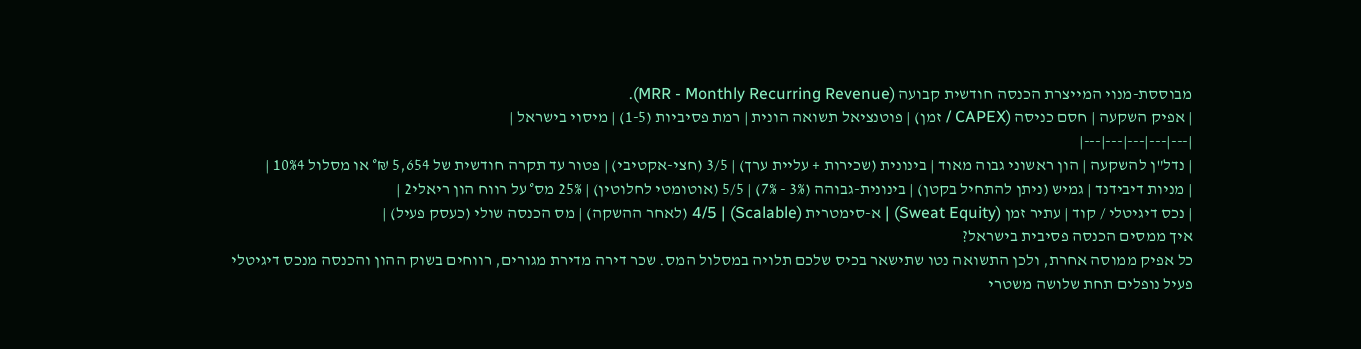מבוססת-מנוי המייצרת הכנסה חודשית קבועה (MRR - Monthly Recurring Revenue).
| אפיק השקעה | חסם כניסה (CAPEX / זמן) | פוטנציאל תשואה הונית | רמת פסיביות (1-5) | מיסוי בישראל |
|---|---|---|---|---|
| נדל"ן להשקעה | הון ראשוני גבוה מאוד | בינונית (שכירות + עליית ערך) | 3/5 (חצי-אקטיבי) | פטור עד תקרה חודשית של 5,654 ₪° או מסלול 10%4 |
| מניות דיבידנד | גמיש (ניתן להתחיל בקטן) | בינונית-גבוהה (3% - 7%) | 5/5 (אוטומטי לחלוטין) | 25% מס° על רווח הון ריאלי2 |
| נכס דיגיטלי / קוד | עתיר זמן (Sweat Equity) | א-סימטרית (Scalable) | 4/5 (לאחר ההשקה) | מס הכנסה שולי (כעסק פעיל) |
איך ממסים הכנסה פסיבית בישראל?
כל אפיק ממוסה אחרת, ולכן התשואה נטו שתישאר בכיס שלכם תלויה במסלול המס. שכר דירה מדירת מגורים, רווחים בשוק ההון והכנסה מנכס דיגיטלי פעיל נופלים תחת שלושה משטרי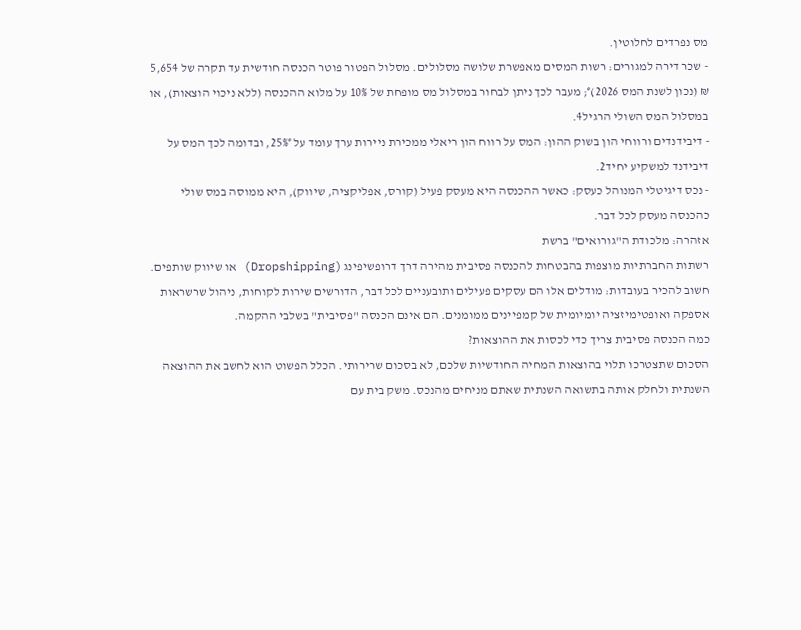מס נפרדים לחלוטין.
- שכר דירה למגורים: רשות המסים מאפשרת שלושה מסלולים. מסלול הפטור פוטר הכנסה חודשית עד תקרה של 5,654 ₪ (נכון לשנת המס 2026)°; מעבר לכך ניתן לבחור במסלול מס מופחת של 10% על מלוא ההכנסה (ללא ניכוי הוצאות), או במסלול המס השולי הרגיל4.
- דיבידנדים ורווחי הון בשוק ההון: המס על רווח הון ריאלי ממכירת ניירות ערך עומד על 25%°, ובדומה לכך המס על דיבידנד למשקיע יחיד2.
- נכס דיגיטלי המנוהל כעסק: כאשר ההכנסה היא מעסק פעיל (קורס, אפליקציה, שיווק), היא ממוסה במס שולי כהכנסה מעסק לכל דבר.
אזהרה: מלכודת ה"גורואים" ברשת
רשתות החברתיות מוצפות בהבטחות להכנסה פסיבית מהירה דרך דרופשיפינג (Dropshipping) או שיווק שותפים. חשוב להכיר בעובדות: מודלים אלו הם עסקים פעילים ותובעניים לכל דבר, הדורשים שירות לקוחות, ניהול שרשראות אספקה ואופטימיזציה יומיומית של קמפיינים ממומנים. הם אינם הכנסה "פסיבית" בשלבי ההקמה.
כמה הכנסה פסיבית צריך כדי לכסות את ההוצאות?
הסכום שתצטרכו תלוי בהוצאות המחיה החודשיות שלכם, לא בסכום שרירותי. הכלל הפשוט הוא לחשב את ההוצאה השנתית ולחלק אותה בתשואה השנתית שאתם מניחים מהנכס. משק בית עם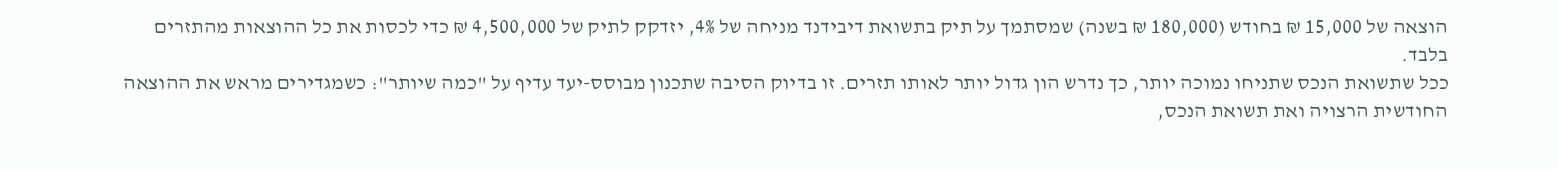הוצאה של 15,000 ₪ בחודש (180,000 ₪ בשנה) שמסתמך על תיק בתשואת דיבידנד מניחה של 4%, יזדקק לתיק של 4,500,000 ₪ כדי לכסות את כל ההוצאות מהתזרים בלבד.
ככל שתשואת הנכס שתניחו נמוכה יותר, כך נדרש הון גדול יותר לאותו תזרים. זו בדיוק הסיבה שתכנון מבוסס-יעד עדיף על "כמה שיותר": כשמגדירים מראש את ההוצאה החודשית הרצויה ואת תשואת הנכס,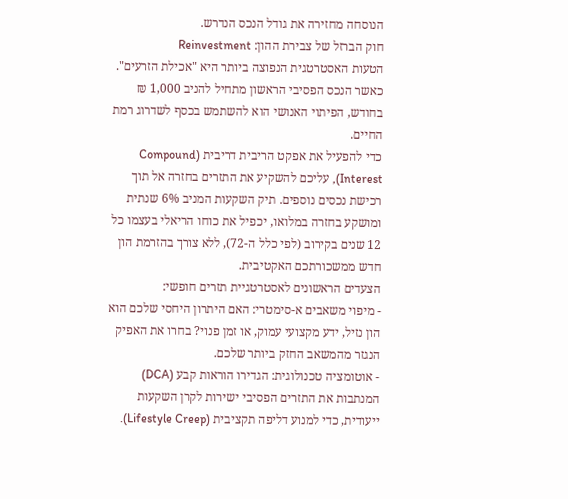הנוסחה מחזירה את גודל הנכס הנדרש.
חוק הברזל של צבירת ההון: Reinvestment
הטעות האסטרטגית הנפוצה ביותר היא "אכילת הזרעים". כאשר הנכס הפסיבי הראשון מתחיל להניב 1,000 ₪ בחודש, הפיתוי האנושי הוא להשתמש בכסף לשדרוג רמת החיים.
כדי להפעיל את אפקט הריבית דריבית (Compound Interest), עליכם להשקיע את התזרים בחזרה אל תוך רכישת נכסים נוספים. תיק השקעות המניב 6% שנתית ומושקע בחזרה במלואו, יכפיל את כוחו הריאלי בעצמו כל 12 שנים בקירוב (לפי כלל ה-72), ללא צורך בהזרמת הון חדש ממשכורתכם האקטיבית.
הצעדים הראשונים לאסטרטגיית תזרים חופשי:
- מיפוי משאבים א-סימטרי: האם היתרון היחסי שלכם הוא הון נזיל, ידע מקצועי עמוק, או זמן פנוי? בחרו את האפיק הנגזר מהמשאב החזק ביותר שלכם.
- אוטומציה טכנולוגית: הגדירו הוראות קבע (DCA) המנתבות את התזרים הפסיבי ישירות לקרן השקעות ייעודית, כדי למנוע דליפה תקציבית (Lifestyle Creep).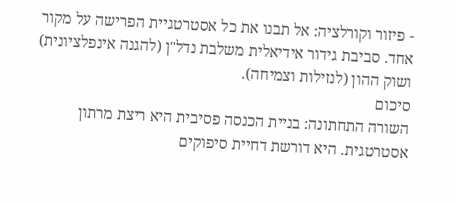- פיזור וקורלציה: אל תבנו את כל אסטרטגיית הפרישה על מקור אחד. סביבת גידור אידיאלית משלבת נדל"ן (להגנה אינפלציונית) ושוק ההון (לנזילות וצמיחה).
סיכום
השורה התחתונה: בניית הכנסה פסיבית היא ריצת מרתון אסטרטגית. היא דורשת דחיית סיפוקים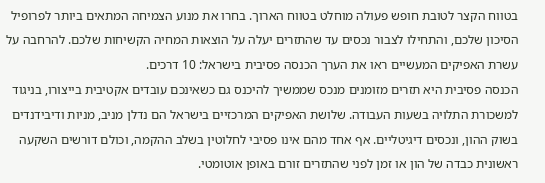בטווח הקצר לטובת חופש פעולה מוחלט בטווח הארוך. בחרו את מנוע הצמיחה המתאים ביותר לפרופיל הסיכון שלכם, והתחילו לצבור נכסים עד שהתזרים יעלה על הוצאות המחיה הקשיחות שלכם. להרחבה על עשרת האפיקים המעשיים ראו את הערך הכנסה פסיבית בישראל: 10 דרכים.
הכנסה פסיבית היא תזרים מזומנים מנכס שממשיך להיכנס גם כשאינכם עובדים אקטיבית בייצורו, בניגוד למשכורת התלויה בשעות העבודה. שלושת האפיקים המרכזיים בישראל הם נדלן מניב, מניות ודיבידנדים בשוק ההון, ונכסים דיגיטליים. אף אחד מהם אינו פסיבי לחלוטין בשלב ההקמה, וכולם דורשים השקעה ראשונית כבדה של הון או זמן לפני שהתזרים זורם באופן אוטומטי.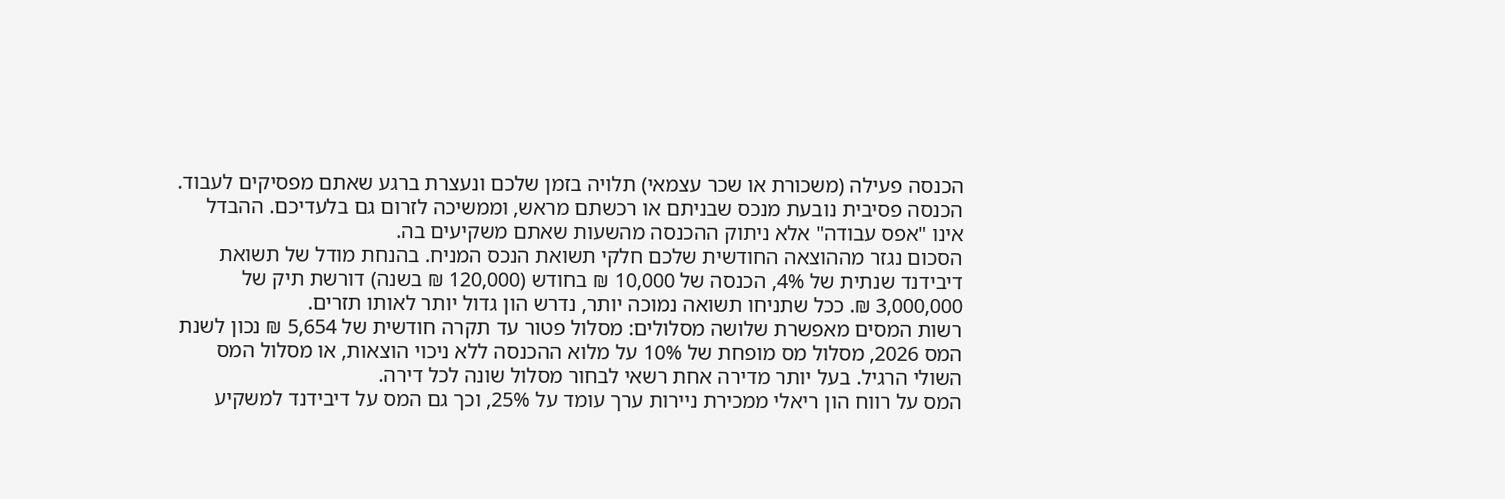הכנסה פעילה (משכורת או שכר עצמאי) תלויה בזמן שלכם ונעצרת ברגע שאתם מפסיקים לעבוד. הכנסה פסיבית נובעת מנכס שבניתם או רכשתם מראש, וממשיכה לזרום גם בלעדיכם. ההבדל אינו "אפס עבודה" אלא ניתוק ההכנסה מהשעות שאתם משקיעים בה.
הסכום נגזר מההוצאה החודשית שלכם חלקי תשואת הנכס המניח. בהנחת מודל של תשואת דיבידנד שנתית של 4%, הכנסה של 10,000 ₪ בחודש (120,000 ₪ בשנה) דורשת תיק של 3,000,000 ₪. ככל שתניחו תשואה נמוכה יותר, נדרש הון גדול יותר לאותו תזרים.
רשות המסים מאפשרת שלושה מסלולים: מסלול פטור עד תקרה חודשית של 5,654 ₪ נכון לשנת המס 2026, מסלול מס מופחת של 10% על מלוא ההכנסה ללא ניכוי הוצאות, או מסלול המס השולי הרגיל. בעל יותר מדירה אחת רשאי לבחור מסלול שונה לכל דירה.
המס על רווח הון ריאלי ממכירת ניירות ערך עומד על 25%, וכך גם המס על דיבידנד למשקיע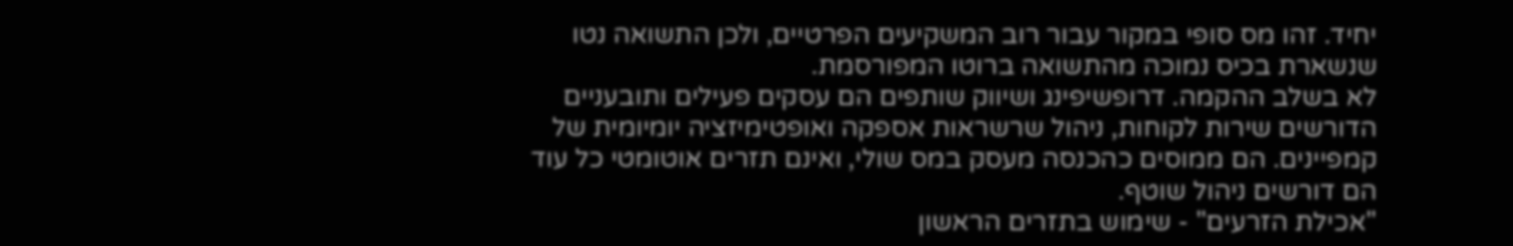יחיד. זהו מס סופי במקור עבור רוב המשקיעים הפרטיים, ולכן התשואה נטו שנשארת בכיס נמוכה מהתשואה ברוטו המפורסמת.
לא בשלב ההקמה. דרופשיפינג ושיווק שותפים הם עסקים פעילים ותובעניים הדורשים שירות לקוחות, ניהול שרשראות אספקה ואופטימיזציה יומיומית של קמפיינים. הם ממוסים כהכנסה מעסק במס שולי, ואינם תזרים אוטומטי כל עוד הם דורשים ניהול שוטף.
"אכילת הזרעים" - שימוש בתזרים הראשון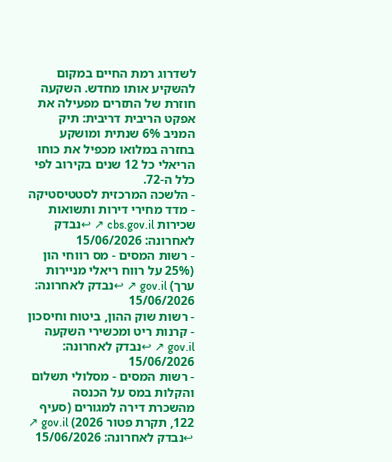לשדרוג רמת החיים במקום להשקיע אותו מחדש. השקעה חוזרת של התזרים מפעילה את אפקט הריבית דריבית: תיק המניב 6% שנתית ומושקע בחזרה במלואו מכפיל את כוחו הריאלי כל 12 שנים בקירוב לפי כלל ה-72.
- הלשכה המרכזית לסטטיסטיקה - מדד מחירי דירות ותשואות שכירות cbs.gov.il ↗ ↩נבדק לאחרונה: 15/06/2026
- רשות המסים - מס רווחי הון (25% על רווח ריאלי מניירות ערך) gov.il ↗ ↩נבדק לאחרונה: 15/06/2026
- רשות שוק ההון, ביטוח וחיסכון - קרנות ריט ומכשירי השקעה gov.il ↗ ↩נבדק לאחרונה: 15/06/2026
- רשות המסים - מסלולי תשלום והקלות במס על הכנסה מהשכרת דירה למגורים (סעיף 122, תקרת פטור 2026) gov.il ↗ ↩נבדק לאחרונה: 15/06/2026